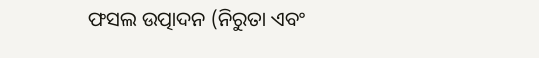ଫସଲ ଉତ୍ପାଦନ (ନିରୁତା ଏବଂ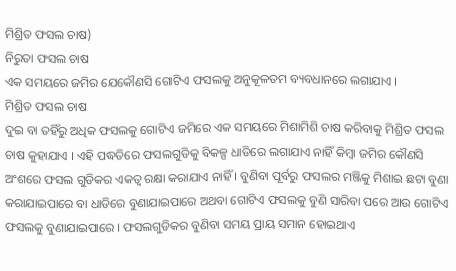ମିଶ୍ରିତ ଫସଲ ଚାଷ)
ନିରୁତା ଫସଲ ଚାଷ
ଏକ ସମୟରେ ଜମିର ଯେକୌଣସି ଗୋଟିଏ ଫସଲକୁ ଅନୁକୂଳତମ ବ୍ୟବଧାନରେ ଲଗାଯାଏ ।
ମିଶ୍ରିତ ଫସଲ ଚାଷ
ଦୁଇ ବା ତହିଁରୁ ଅଧିକ ଫସଲକୁ ଗୋଟିଏ ଜମିରେ ଏକ ସମୟରେ ମିଶାମିଶି ଚାଷ କରିବାକୁ ମିଶ୍ରିତ ଫସଲ ଚାଷ କୁହାଯାଏ । ଏହି ପଦ୍ଧତିରେ ଫସଲଗୁଡିକୁ ବିକଳ୍ପ ଧାଡିରେ ଲଗାଯାଏ ନାହିଁ କିମ୍ବା ଜମିର କୌଣସି ଅଂଶରେ ଫସଲ ଗୁଡିକର ଏକତ୍ଵ ରକ୍ଷା କରାଯାଏ ନାହିଁ । ବୁଣିବା ପୂର୍ବରୁ ଫସଲର ମଞ୍ଜିକୁ ମିଶାଇ ଛଟା ବୁଣା କରାଯାଇପାରେ ବା ଧାଡିରେ ବୁଣାଯାଇପାରେ ଅଥବା ଗୋଟିଏ ଫସଲକୁ ବୁଣି ସାରିବା ପରେ ଆଉ ଗୋଟିଏ ଫସଲକୁ ବୁଣାଯାଇପାରେ । ଫସଲଗୁଡିକର ବୁଣିବା ସମୟ ପ୍ରାୟ ସମାନ ହୋଇଥାଏ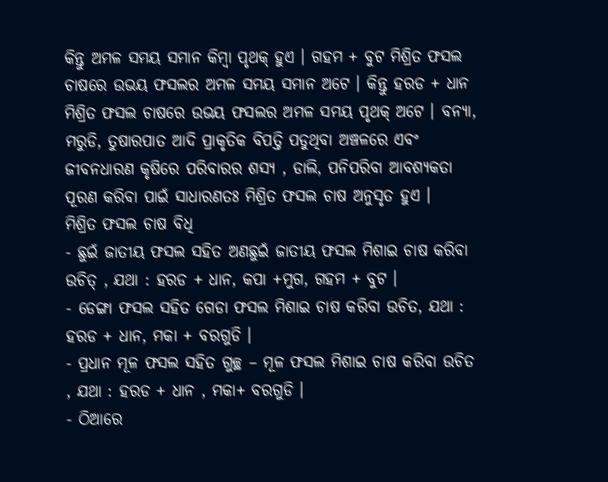କିନ୍ତୁ ଅମଳ ସମୟ ସମାନ କିମ୍ବା ପୃଥକ୍ ହୁଏ । ଗହମ + ବୁଟ ମିଶ୍ରିତ ଫସଲ ଚାଷରେ ଉଭୟ ଫସଲର ଅମଳ ସମୟ ସମାନ ଅଟେ । କିନ୍ତୁ ହରଡ + ଧାନ ମିଶ୍ରିତ ଫସଲ ଚାଷରେ ଉଭୟ ଫସଲର ଅମଳ ସମୟ ପୃଥକ୍ ଅଟେ । ବନ୍ୟା, ମରୁଡି, ତୁଷାରପାତ ଆଦି ପ୍ରାକୃତିକ ବିପତ୍ତି ପଡୁଥିବା ଅଞ୍ଚଳରେ ଏବଂ ଜୀବନଧାରଣ କୃଷିରେ ପରିବାରର ଶସ୍ୟ , ଡାଲି, ପନିପରିବା ଆବଶ୍ୟକତା ପୂରଣ କରିବା ପାଇଁ ସାଧାରଣତଃ ମିଶ୍ରିତ ଫସଲ ଚାଷ ଅନୁସୃତ ହୁଏ ।
ମିଶ୍ରିତ ଫସଲ ଚାଷ ବିଧି
- ଛୁଇଁ ଜାତୀୟ ଫସଲ ସହିତ ଅଣଛୁଇଁ ଜାତୀୟ ଫସଲ ମିଶାଇ ଚାଷ କରିବା ଉଚିତ୍ , ଯଥା : ହରଡ + ଧାନ, କପା +ମୁଗ, ଗହମ + ବୁଟ ।
- ଡେଙ୍ଗା ଫସଲ ସହିତ ଗେଡା ଫସଲ ମିଶାଇ ଚାଷ କରିବା ଉଚିତ, ଯଥା : ହରଡ + ଧାନ, ମକା + ବରଗୁଡି ।
- ପ୍ରଧାନ ମୂଳ ଫସଲ ସହିତ ଗୁଚ୍ଛ – ମୂଳ ଫସଲ ମିଶାଇ ଚାଷ କରିବା ଉଚିତ , ଯଥା : ହରଡ + ଧାନ , ମକା+ ବରଗୁଡି ।
- ଠିଆରେ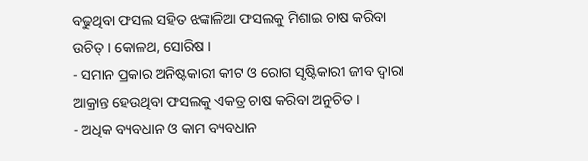ବଢୁଥିବା ଫସଲ ସହିତ ଝଙ୍କାଳିଆ ଫସଲକୁ ମିଶାଇ ଚାଷ କରିବା ଉଚିତ୍ । କୋଳଥ, ସୋରିଷ ।
- ସମାନ ପ୍ରକାର ଅନିଷ୍ଟକାରୀ କୀଟ ଓ ରୋଗ ସୃଷ୍ଟିକାରୀ ଜୀବ ଦ୍ଵାରା ଆକ୍ରାନ୍ତ ହେଉଥିବା ଫସଲକୁ ଏକତ୍ର ଚାଷ କରିବା ଅନୁଚିତ ।
- ଅଧିକ ବ୍ୟବଧାନ ଓ କାମ ବ୍ୟବଧାନ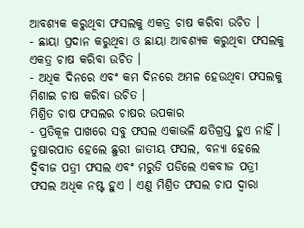ଆବଶ୍ୟକ କରୁଥିବା ଫସଲକୁ ଏକତ୍ର ଚାଷ କରିବା ଉଚିତ ।
- ଛାୟା ପ୍ରଦାନ କରୁଥିବା ଓ ଛାୟା ଆବଶ୍ୟକ କରୁଥିବା ଫସଲକୁ ଏକତ୍ର ଚାଷ କରିବା ଉଚିତ ।
- ଅଧିକ ଦିନରେ ଏବଂ କମ ଦିନରେ ଅମଳ ହେଉଥିବା ଫସଲକୁ ମିଶାଇ ଚାଷ କରିବା ଉଚିତ ।
ମିଶ୍ରିତ ଚାଷ ଫସଲର ଚାଷର ଉପକାର
- ପ୍ରତିକୂଳ ପାଖରେ ସବୁ ଫସଲ ଏକାଭଳି କ୍ଷତିଗ୍ରସ୍ତ ହୁଏ ନାହିଁ । ତୁଷାରପାତ ହେଲେ ଛୁରୀ ଜାତୀୟ ଫସଲ, ବନ୍ୟା ହେଲେ ଦ୍ଵିବୀଜ ପତ୍ରୀ ଫସଲ ଏବଂ ମରୁଡି ପଡିଲେ ଏକବୀଜ ପତ୍ରୀ ଫସଲ ଅଧିକ ନଷ୍ଟ ହୁଏ । ଏଣୁ ମିଶ୍ରିତ ଫସଲ ଚାପ ଦ୍ଵାରା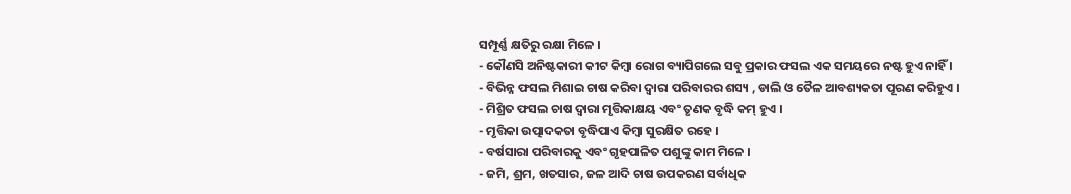ସମ୍ପୂର୍ଣ୍ଣ କ୍ଷତିରୁ ରକ୍ଷା ମିଳେ ।
- କୌଣସି ଅନିଷ୍ଟକାରୀ କୀଟ କିମ୍ବା ରୋଗ ବ୍ୟାପିଗଲେ ସବୁ ପ୍ରକାର ଫସଲ ଏକ ସମୟରେ ନଷ୍ଟ ହୁଏ ନାହିଁ ।
- ବିଭିନ୍ନ ଫସଲ ମିଶାଇ ଚାଷ କରିବା ଦ୍ଵାରା ପରିବାରର ଶସ୍ୟ , ଡାଲି ଓ ତୈଳ ଆବଶ୍ୟକତା ପୂରଣ କରିହୁଏ ।
- ମିଶ୍ରିତ ଫସଲ ଚାଷ ଦ୍ଵାରା ମୃତ୍ତିକାକ୍ଷୟ ଏବଂ ତୃଣକ ବୃଦ୍ଧି କମ୍ ହୁଏ ।
- ମୃତ୍ତିକା ଉତ୍ପାଦକତା ବୃଦ୍ଧିପାଏ କିମ୍ବା ସୁରକ୍ଷିତ ରହେ ।
- ବର୍ଷସାରା ପରିବାରକୁ ଏବଂ ଗୃହପାଳିତ ପଶୁଙ୍କୁ କାମ ମିଳେ ।
- ଜମି, ଶ୍ରମ, ଖତସାର, ଜଳ ଆଦି ଚାଷ ଉପକରଣ ସର୍ବାଧିକ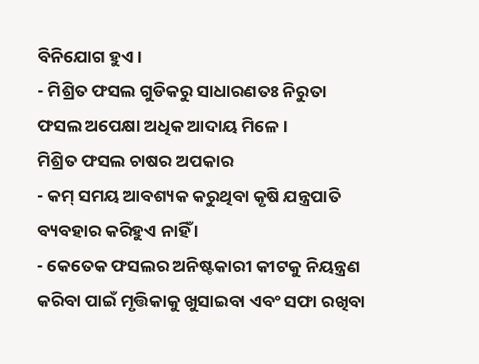ବିନିଯୋଗ ହୁଏ ।
- ମିଶ୍ରିତ ଫସଲ ଗୁଡିକରୁ ସାଧାରଣତଃ ନିରୁତା ଫସଲ ଅପେକ୍ଷା ଅଧିକ ଆଦାୟ ମିଳେ ।
ମିଶ୍ରିତ ଫସଲ ଚାଷର ଅପକାର
- କମ୍ ସମୟ ଆବଶ୍ୟକ କରୁଥିବା କୃଷି ଯନ୍ତ୍ରପାତି ବ୍ୟବହାର କରିହୁଏ ନାହିଁ ।
- କେତେକ ଫସଲର ଅନିଷ୍ଟକାରୀ କୀଟକୁ ନିୟନ୍ତ୍ରଣ କରିବା ପାଇଁ ମୃତ୍ତିକାକୁ ଖୁସାଇବା ଏବଂ ସଫା ରଖିବା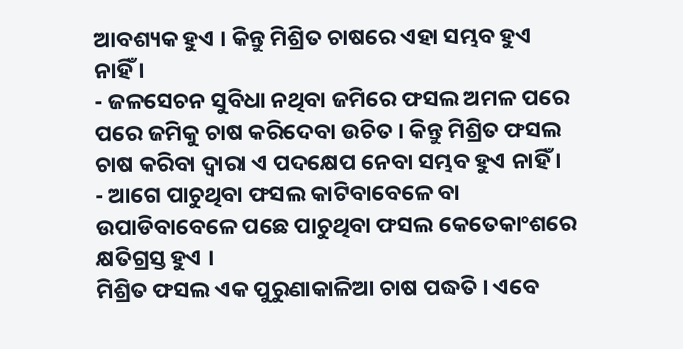ଆବଶ୍ୟକ ହୁଏ । କିନ୍ତୁ ମିଶ୍ରିତ ଚାଷରେ ଏହା ସମ୍ଭବ ହୁଏ ନାହିଁ ।
- ଜଳସେଚନ ସୁବିଧା ନଥିବା ଜମିରେ ଫସଲ ଅମଳ ପରେ ପରେ ଜମିକୁ ଚାଷ କରିଦେବା ଉଚିତ । କିନ୍ତୁ ମିଶ୍ରିତ ଫସଲ ଚାଷ କରିବା ଦ୍ଵାରା ଏ ପଦକ୍ଷେପ ନେବା ସମ୍ଭବ ହୁଏ ନାହିଁ ।
- ଆଗେ ପାଚୁଥିବା ଫସଲ କାଟିବାବେଳେ ବା ଉପାଡିବାବେଳେ ପଛେ ପାଚୁଥିବା ଫସଲ କେତେକାଂଶରେ କ୍ଷତିଗ୍ରସ୍ତ ହୁଏ ।
ମିଶ୍ରିତ ଫସଲ ଏକ ପୁରୁଣାକାଳିଆ ଚାଷ ପଦ୍ଧତି । ଏବେ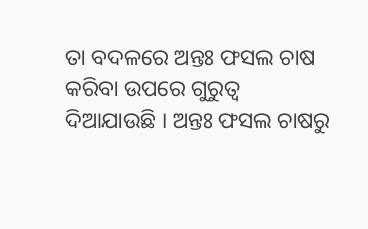ତା ବଦଳରେ ଅନ୍ତଃ ଫସଲ ଚାଷ କରିବା ଉପରେ ଗୁରୁତ୍ଵ ଦିଆଯାଉଛି । ଅନ୍ତଃ ଫସଲ ଚାଷରୁ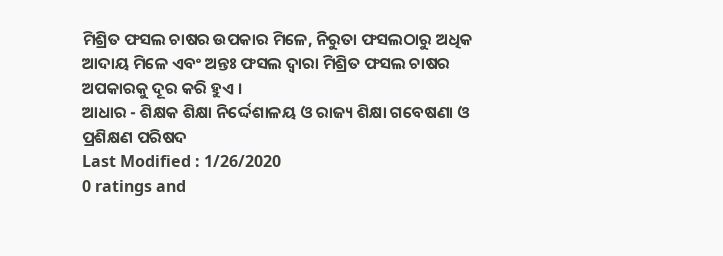ମିଶ୍ରିତ ଫସଲ ଚାଷର ଉପକାର ମିଳେ, ନିରୁତା ଫସଲଠାରୁ ଅଧିକ ଆଦାୟ ମିଳେ ଏବଂ ଅନ୍ତଃ ଫସଲ ଦ୍ଵାରା ମିଶ୍ରିତ ଫସଲ ଚାଷର ଅପକାରକୁ ଦୂର କରି ହୁଏ ।
ଆଧାର - ଶିକ୍ଷକ ଶିକ୍ଷା ନିର୍ଦ୍ଦେଶାଳୟ ଓ ରାଜ୍ୟ ଶିକ୍ଷା ଗବେଷଣା ଓ ପ୍ରଶିକ୍ଷଣ ପରିଷଦ
Last Modified : 1/26/2020
0 ratings and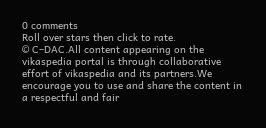0 comments
Roll over stars then click to rate.
© C–DAC.All content appearing on the vikaspedia portal is through collaborative effort of vikaspedia and its partners.We encourage you to use and share the content in a respectful and fair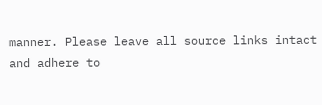manner. Please leave all source links intact and adhere to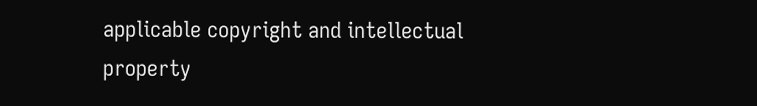applicable copyright and intellectual property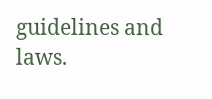guidelines and laws.